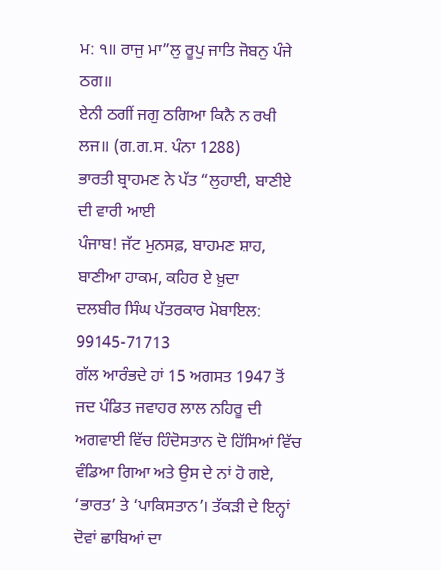ਮ: ੧॥ ਰਾਜੁ ਮਾ”ਲੁ ਰੂਪੁ ਜਾਤਿ ਜੋਬਨੁ ਪੰਜੇ ਠਗ॥
ਏਨੀ ਠਗੀਂ ਜਗੁ ਠਗਿਆ ਕਿਨੈ ਨ ਰਖੀ ਲਜ॥ (ਗ.ਗ.ਸ. ਪੰਨਾ 1288)
ਭਾਰਤੀ ਬ੍ਰਾਹਮਣ ਨੇ ਪੱਤ “ਲੁਹਾਈ, ਬਾਣੀਏ ਦੀ ਵਾਰੀ ਆਈ
ਪੰਜਾਬ! ਜੱਟ ਮੁਨਸਫ਼, ਬਾਹਮਣ ਸ਼ਾਹ, ਬਾਣੀਆ ਹਾਕਮ, ਕਹਿਰ ਏ ਖ਼ੁਦਾ
ਦਲਬੀਰ ਸਿੰਘ ਪੱਤਰਕਾਰ ਮੋਬਾਇਲ: 99145-71713
ਗੱਲ ਆਰੰਭਦੇ ਹਾਂ 15 ਅਗਸਤ 1947 ਤੋਂ ਜਦ ਪੰਡਿਤ ਜਵਾਹਰ ਲਾਲ ਨਹਿਰੂ ਦੀ ਅਗਵਾਈ ਵਿੱਚ ਹਿੰਦੋਸਤਾਨ ਦੋ ਹਿੱਸਿਆਂ ਵਿੱਚ ਵੰਡਿਆ ਗਿਆ ਅਤੇ ਉਸ ਦੇ ਨਾਂ ਹੋ ਗਏ, ‘ਭਾਰਤ’ ਤੇ ‘ਪਾਕਿਸਤਾਨ’। ਤੱਕੜੀ ਦੇ ਇਨ੍ਹਾਂ ਦੋਵਾਂ ਛਾਬਿਆਂ ਦਾ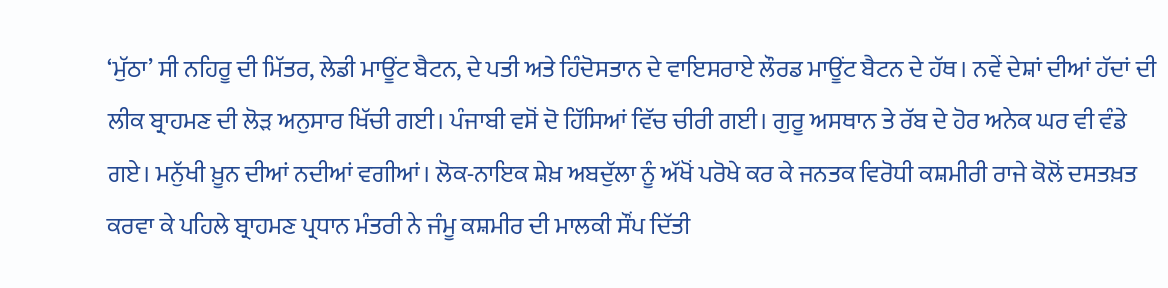‘ਮੁੱਠਾ’ ਸੀ ਨਹਿਰੂ ਦੀ ਮਿੱਤਰ, ਲੇਡੀ ਮਾਊਂਟ ਬੈਟਨ, ਦੇ ਪਤੀ ਅਤੇ ਹਿੰਦੋਸਤਾਨ ਦੇ ਵਾਇਸਰਾਏ ਲੌਰਡ ਮਾਊਂਟ ਬੈਟਨ ਦੇ ਹੱਥ। ਨਵੇਂ ਦੇਸ਼ਾਂ ਦੀਆਂ ਹੱਦਾਂ ਦੀ ਲੀਕ ਬ੍ਰਾਹਮਣ ਦੀ ਲੋੜ ਅਨੁਸਾਰ ਖਿੱਚੀ ਗਈ। ਪੰਜਾਬੀ ਵਸੋਂ ਦੋ ਹਿੱਸਿਆਂ ਵਿੱਚ ਚੀਰੀ ਗਈ। ਗੁਰੂ ਅਸਥਾਨ ਤੇ ਰੱਬ ਦੇ ਹੋਰ ਅਨੇਕ ਘਰ ਵੀ ਵੰਡੇ ਗਏ। ਮਨੁੱਖੀ ਖ਼ੂਨ ਦੀਆਂ ਨਦੀਆਂ ਵਗੀਆਂ। ਲੋਕ-ਨਾਇਕ ਸ਼ੇਖ਼ ਅਬਦੁੱਲਾ ਨੂੰ ਅੱਖੋਂ ਪਰੋਖੇ ਕਰ ਕੇ ਜਨਤਕ ਵਿਰੋਧੀ ਕਸ਼ਮੀਰੀ ਰਾਜੇ ਕੋਲੋਂ ਦਸਤਖ਼ਤ ਕਰਵਾ ਕੇ ਪਹਿਲੇ ਬ੍ਰਾਹਮਣ ਪ੍ਰਧਾਨ ਮੰਤਰੀ ਨੇ ਜੰਮੂ ਕਸ਼ਮੀਰ ਦੀ ਮਾਲਕੀ ਸੌਂਪ ਦਿੱਤੀ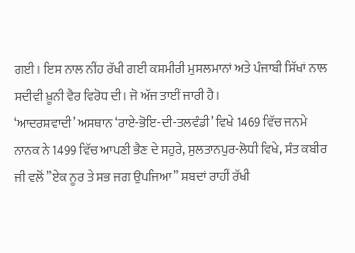ਗਈ। ਇਸ ਨਾਲ ਨੀਂਹ ਰੱਖੀ ਗਈ ਕਸ਼ਮੀਰੀ ਮੁਸਲਮਾਨਾਂ ਅਤੇ ਪੰਜਾਬੀ ਸਿੱਖਾਂ ਨਾਲ ਸਦੀਵੀ ਖ਼ੂਨੀ ਵੈਰ ਵਿਰੋਧ ਦੀ। ਜੋ ਅੱਜ ਤਾਈਂ ਜਾਰੀ ਹੈ।
‘ਆਦਰਸ਼ਵਾਦੀ’ ਅਸਥਾਨ ‘ਰਾਏ-ਭੋਇ-ਦੀ-ਤਲਵੰਡੀ’ ਵਿਖੇ 1469 ਵਿੱਚ ਜਨਮੇ ਨਾਨਕ ਨੇ 1499 ਵਿੱਚ ਆਪਣੀ ਭੈਣ ਦੇ ਸਹੁਰੇ, ਸੁਲਤਾਨਪੁਰ-ਲੋਧੀ ਵਿਖੇ, ਸੰਤ ਕਬੀਰ ਜੀ ਵਲੋਂ ”ਏਕ ਨੂਰ ਤੇ ਸਭ ਜਗ ਉਪਜਿਆ” ਸ਼ਬਦਾਂ ਰਾਹੀਂ ਰੱਖੀ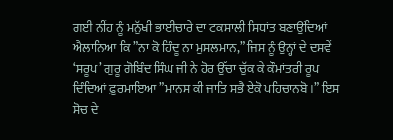ਗਈ ਨੀਂਹ ਨੂੰ ਮਨੁੱਖੀ ਭਾਈਚਾਰੇ ਦਾ ਟਕਸਾਲੀ ਸਿਧਾਂਤ ਬਣਾਉਂਦਿਆਂ ਐਲਾਨਿਆ ਕਿ ”ਨਾ ਕੋ ਹਿੰਦੂ ਨਾ ਮੁਸਲਮਾਨ,” ਜਿਸ ਨੂੰ ਉਨ੍ਹਾਂ ਦੇ ਦਸਵੇਂ ‘ਸਰੂਪ’ ਗੁਰੂ ਗੋਬਿੰਦ ਸਿੰਘ ਜੀ ਨੇ ਹੋਰ ਉੱਚਾ ਚੁੱਕ ਕੇ ਕੌਮਾਂਤਰੀ ਰੂਪ ਦਿੰਦਿਆਂ ਫ਼ੁਰਮਾਇਆ ”ਮਾਨਸ ਕੀ ਜਾਤਿ ਸਭੈ ਏਕੋ ਪਹਿਚਾਨਬੋ।” ਇਸ ਸੋਚ ਦੇ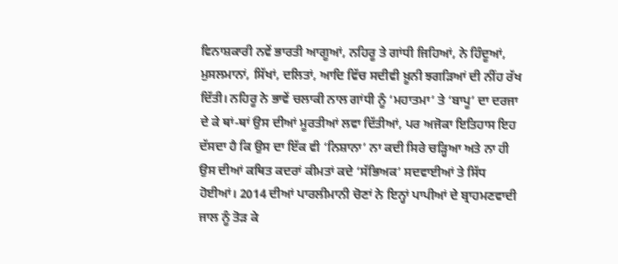ਵਿਨਾਸ਼ਕਾਰੀ ਨਵੇਂ ਭਾਰਤੀ ਆਗੂਆਂ, ਨਹਿਰੂ ਤੇ ਗਾਂਧੀ ਜਿਹਿਆਂ, ਨੇ ਹਿੰਦੂਆਂ, ਮੁਸਲਮਾਨਾਂ, ਸਿੱਖਾਂ, ਦਲਿਤਾਂ, ਆਦਿ ਵਿੱਚ ਸਦੀਵੀ ਖ਼ੂਨੀ ਝਗੜਿਆਂ ਦੀ ਨੀਂਹ ਰੱਖ ਦਿੱਤੀ। ਨਹਿਰੂ ਨੇ ਭਾਵੇਂ ਚਲਾਕੀ ਨਾਲ ਗਾਂਧੀ ਨੂੰ ‘ਮਹਾਤਮਾ’ ਤੇ ‘ਬਾਪੂ’ ਦਾ ਦਰਜਾ ਦੇ ਕੇ ਥਾਂ-ਥਾਂ ਉਸ ਦੀਆਂ ਮੂਰਤੀਆਂ ਲਵਾ ਦਿੱਤੀਆਂ, ਪਰ ਅਜੋਕਾ ਇਤਿਹਾਸ ਇਹ ਦੱਸਦਾ ਹੈ ਕਿ ਉਸ ਦਾ ਇੱਕ ਵੀ ‘ਨਿਸ਼ਾਨਾ’ ਨਾ ਕਦੀ ਸਿਰੇ ਚੜ੍ਹਿਆ ਅਤੇ ਨਾ ਹੀ ਉਸ ਦੀਆਂ ਕਥਿਤ ਕਦਰਾਂ ਕੀਮਤਾਂ ਕਦੇ ‘ਸੱਭਿਅਕ’ ਸਦਵਾਈਆਂ ਤੇ ਸਿੱਧ ਹੋਈਆਂ। 2014 ਦੀਆਂ ਪਾਰਲੀਮਾਨੀ ਚੋਣਾਂ ਨੇ ਇਨ੍ਹਾਂ ਪਾਪੀਆਂ ਦੇ ਬ੍ਰਾਹਮਣਵਾਦੀ ਜਾਲ ਨੂੰ ਤੋੜ ਕੇ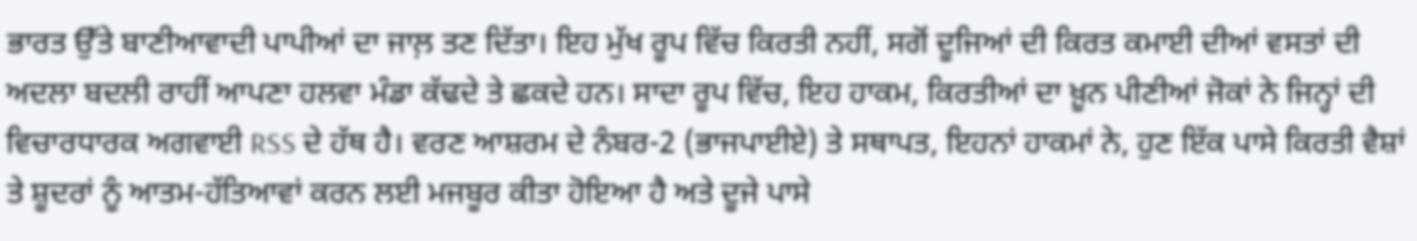ਭਾਰਤ ਉੱਤੇ ਬਾਣੀਆਵਾਦੀ ਪਾਪੀਆਂ ਦਾ ਜਾਲ਼ ਤਣ ਦਿੱਤਾ। ਇਹ ਮੁੱਖ ਰੂਪ ਵਿੱਚ ਕਿਰਤੀ ਨਹੀਂ, ਸਗੋਂ ਦੂਜਿਆਂ ਦੀ ਕਿਰਤ ਕਮਾਈ ਦੀਆਂ ਵਸਤਾਂ ਦੀ ਅਦਲਾ ਬਦਲੀ ਰਾਹੀਂ ਆਪਣਾ ਹਲਵਾ ਮੰਡਾ ਕੱਢਦੇ ਤੇ ਛਕਦੇ ਹਨ। ਸਾਦਾ ਰੂਪ ਵਿੱਚ, ਇਹ ਹਾਕਮ, ਕਿਰਤੀਆਂ ਦਾ ਖ਼ੂਨ ਪੀਣੀਆਂ ਜੋਕਾਂ ਨੇ ਜਿਨ੍ਹਾਂ ਦੀ ਵਿਚਾਰਧਾਰਕ ਅਗਵਾਈ RSS ਦੇ ਹੱਥ ਹੈ। ਵਰਣ ਆਸ਼ਰਮ ਦੇ ਨੰਬਰ-2 (ਭਾਜਪਾਈਏ) ਤੇ ਸਥਾਪਤ, ਇਹਨਾਂ ਹਾਕਮਾਂ ਨੇ, ਹੁਣ ਇੱਕ ਪਾਸੇ ਕਿਰਤੀ ਵੈਸ਼ਾਂ ਤੇ ਸ਼ੂਦਰਾਂ ਨੂੰ ਆਤਮ-ਹੱਤਿਆਵਾਂ ਕਰਨ ਲਈ ਮਜਬੂਰ ਕੀਤਾ ਹੋਇਆ ਹੈ ਅਤੇ ਦੂਜੇ ਪਾਸੇ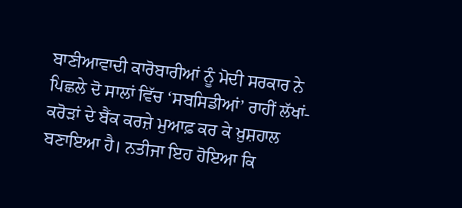ਬਾਣੀਆਵਾਦੀ ਕਾਰੋਬਾਰੀਆਂ ਨੂੰ ਮੋਦੀ ਸਰਕਾਰ ਨੇ ਪਿਛਲੇ ਦੋ ਸਾਲਾਂ ਵਿੱਚ ‘ਸਬਸਿਡੀਆਂ’ ਰਾਹੀਂ ਲੱਖਾਂ-ਕਰੋੜਾਂ ਦੇ ਬੈਂਕ ਕਰਜ਼ੇ ਮੁਆਫ਼ ਕਰ ਕੇ ਖ਼ੁਸ਼ਹਾਲ ਬਣਾਇਆ ਹੈ। ਨਤੀਜਾ ਇਹ ਹੋਇਆ ਕਿ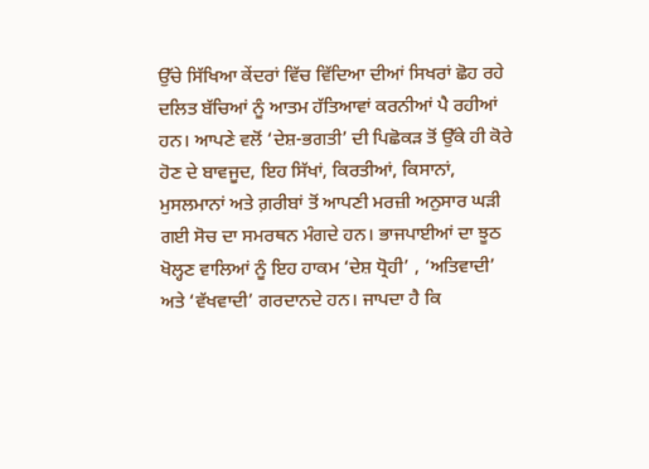ਉੱਚੇ ਸਿੱਖਿਆ ਕੇਂਦਰਾਂ ਵਿੱਚ ਵਿੱਦਿਆ ਦੀਆਂ ਸਿਖਰਾਂ ਛੋਹ ਰਹੇ ਦਲਿਤ ਬੱਚਿਆਂ ਨੂੰ ਆਤਮ ਹੱਤਿਆਵਾਂ ਕਰਨੀਆਂ ਪੈ ਰਹੀਆਂ ਹਨ। ਆਪਣੇ ਵਲੋਂ ‘ਦੇਸ਼-ਭਗਤੀ’ ਦੀ ਪਿਛੋਕੜ ਤੋਂ ਉੱਕੇ ਹੀ ਕੋਰੇ ਹੋਣ ਦੇ ਬਾਵਜੂਦ, ਇਹ ਸਿੱਖਾਂ, ਕਿਰਤੀਆਂ, ਕਿਸਾਨਾਂ, ਮੁਸਲਮਾਨਾਂ ਅਤੇ ਗ਼ਰੀਬਾਂ ਤੋਂ ਆਪਣੀ ਮਰਜ਼ੀ ਅਨੁਸਾਰ ਘੜੀ ਗਈ ਸੋਚ ਦਾ ਸਮਰਥਨ ਮੰਗਦੇ ਹਨ। ਭਾਜਪਾਈਆਂ ਦਾ ਝੂਠ ਖੋਲ੍ਹਣ ਵਾਲਿਆਂ ਨੂੰ ਇਹ ਹਾਕਮ ‘ਦੇਸ਼ ਧ੍ਰੋਹੀ’ , ‘ਅਤਿਵਾਦੀ’ ਅਤੇ ‘ਵੱਖਵਾਦੀ’ ਗਰਦਾਨਦੇ ਹਨ। ਜਾਪਦਾ ਹੈ ਕਿ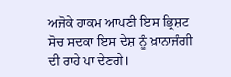ਅਜੋਕੇ ਹਾਕਮ ਆਪਣੀ ਇਸ ਭ੍ਰਿਸ਼ਟ ਸੋਚ ਸਦਕਾ ਇਸ ਦੇਸ਼ ਨੂੰ ਖ਼ਾਨਾਜੰਗੀ ਦੀ ਰਾਹੇ ਪਾ ਦੇਣਗੇ।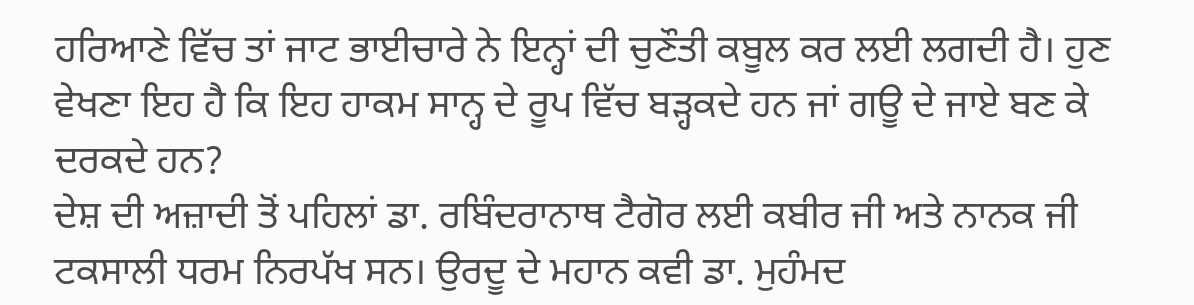ਹਰਿਆਣੇ ਵਿੱਚ ਤਾਂ ਜਾਟ ਭਾਈਚਾਰੇ ਨੇ ਇਨ੍ਹਾਂ ਦੀ ਚੁਣੌਤੀ ਕਬੂਲ ਕਰ ਲਈ ਲਗਦੀ ਹੈ। ਹੁਣ ਵੇਖਣਾ ਇਹ ਹੈ ਕਿ ਇਹ ਹਾਕਮ ਸਾਨ੍ਹ ਦੇ ਰੂਪ ਵਿੱਚ ਬੜ੍ਹਕਦੇ ਹਨ ਜਾਂ ਗਊ ਦੇ ਜਾਏ ਬਣ ਕੇ ਦਰਕਦੇ ਹਨ?
ਦੇਸ਼ ਦੀ ਅਜ਼ਾਦੀ ਤੋਂ ਪਹਿਲਾਂ ਡਾ. ਰਬਿੰਦਰਾਨਾਥ ਟੈਗੋਰ ਲਈ ਕਬੀਰ ਜੀ ਅਤੇ ਨਾਨਕ ਜੀ ਟਕਸਾਲੀ ਧਰਮ ਨਿਰਪੱਖ ਸਨ। ਉਰਦੂ ਦੇ ਮਹਾਨ ਕਵੀ ਡਾ. ਮੁਹੰਮਦ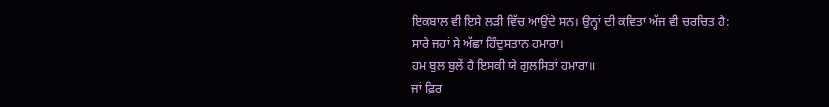ਇਕਬਾਲ ਵੀ ਇਸੇ ਲੜੀ ਵਿੱਚ ਆਉਂਦੇ ਸਨ। ਉਨ੍ਹਾਂ ਦੀ ਕਵਿਤਾ ਅੱਜ ਵੀ ਚਰਚਿਤ ਹੈ:
ਸਾਰੇ ਜਹਾਂ ਸੇ ਅੱਛਾ ਹਿੰਦੁਸਤਾਨ ਹਮਾਰਾ।
ਹਮ ਬੁਲ ਬੁਲੇਂ ਹੈ ਇਸਕੀ ਯੇ ਗੁਲਸਿਤਾਂ ਹਮਾਰਾ॥
ਜਾਂ ਫ਼ਿਰ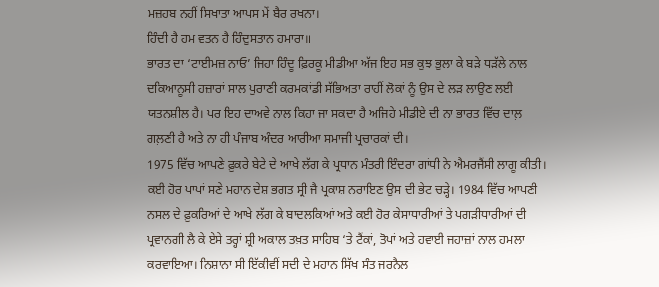ਮਜ਼ਹਬ ਨਹੀਂ ਸਿਖਾਤਾ ਆਪਸ ਮੇਂ ਬੈਰ ਰਖਨਾ।
ਹਿੰਦੀ ਹੈ ਹਮ ਵਤਨ ਹੈ ਹਿੰਦੁਸਤਾਨ ਹਮਾਰਾ॥
ਭਾਰਤ ਦਾ ‘ਟਾਈਮਜ਼ ਨਾਓ’ ਜਿਹਾ ਹਿੰਦੂ ਫ਼ਿਰਕੂ ਮੀਡੀਆ ਅੱਜ ਇਹ ਸਭ ਕੁਝ ਭੁਲਾ ਕੇ ਬੜੇ ਧੜੱਲੇ ਨਾਲ ਦਕਿਆਨੂਸੀ ਹਜ਼ਾਰਾਂ ਸਾਲ ਪੁਰਾਣੀ ਕਰਮਕਾਂਡੀ ਸੱਭਿਅਤਾ ਰਾਹੀਂ ਲੋਕਾਂ ਨੂੰ ਉਸ ਦੇ ਲੜ ਲਾਉਣ ਲਈ ਯਤਨਸ਼ੀਲ ਹੈ। ਪਰ ਇਹ ਦਾਅਵੇ ਨਾਲ ਕਿਹਾ ਜਾ ਸਕਦਾ ਹੈ ਅਜਿਹੇ ਮੀਡੀਏ ਦੀ ਨਾ ਭਾਰਤ ਵਿੱਚ ਦਾਲ਼ ਗਲ਼ਣੀ ਹੈ ਅਤੇ ਨਾ ਹੀ ਪੰਜਾਬ ਅੰਦਰ ਆਰੀਆ ਸਮਾਜੀ ਪ੍ਰਚਾਰਕਾਂ ਦੀ।
1975 ਵਿੱਚ ਆਪਣੇ ਫ਼ੁਕਰੇ ਬੇਟੇ ਦੇ ਆਖੇ ਲੱਗ ਕੇ ਪ੍ਰਧਾਨ ਮੰਤਰੀ ਇੰਦਰਾ ਗਾਂਧੀ ਨੇ ਐਮਰਜੈਂਸੀ ਲਾਗੂ ਕੀਤੀ। ਕਈ ਹੋਰ ਪਾਪਾਂ ਸਣੇ ਮਹਾਨ ਦੇਸ਼ ਭਗਤ ਸ੍ਰੀ ਜੈ ਪ੍ਰਕਾਸ਼ ਨਰਾਇਣ ਉਸ ਦੀ ਭੇਟ ਚੜ੍ਹੇ। 1984 ਵਿੱਚ ਆਪਣੀ ਨਸਲ ਦੇ ਫ਼ੁਕਰਿਆਂ ਦੇ ਆਖੇ ਲੱਗ ਕੇ ਬਾਦਲਕਿਆਂ ਅਤੇ ਕਈ ਹੋਰ ਕੇਸਾਧਾਰੀਆਂ ਤੇ ਪਗੜੀਧਾਰੀਆਂ ਦੀ ਪ੍ਰਵਾਨਗੀ ਲੈ ਕੇ ਏਸੇ ਤਰ੍ਹਾਂ ਸ਼੍ਰੀ ਅਕਾਲ ਤਖ਼ਤ ਸਾਹਿਬ ‘ਤੇ ਟੈਂਕਾਂ, ਤੋਪਾਂ ਅਤੇ ਹਵਾਈ ਜਹਾਜ਼ਾਂ ਨਾਲ ਹਮਲਾ ਕਰਵਾਇਆ। ਨਿਸ਼ਾਨਾ ਸੀ ਇੱਕੀਵੀਂ ਸਦੀ ਦੇ ਮਹਾਨ ਸਿੱਖ ਸੰਤ ਜਰਨੈਲ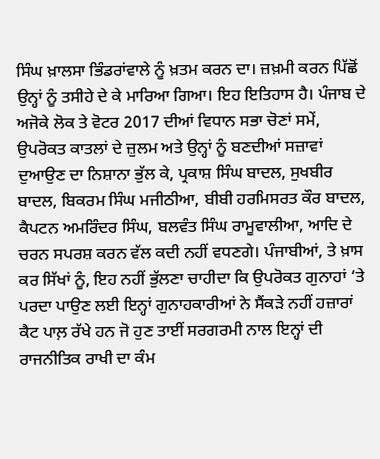ਸਿੰਘ ਖ਼ਾਲਸਾ ਭਿੰਡਰਾਂਵਾਲੇ ਨੂੰ ਖ਼ਤਮ ਕਰਨ ਦਾ। ਜ਼ਖ਼ਮੀ ਕਰਨ ਪਿੱਛੋਂ ਉਨ੍ਹਾਂ ਨੂੰ ਤਸੀਹੇ ਦੇ ਕੇ ਮਾਰਿਆ ਗਿਆ। ਇਹ ਇਤਿਹਾਸ ਹੈ। ਪੰਜਾਬ ਦੇ ਅਜੋਕੇ ਲੋਕ ਤੇ ਵੋਟਰ 2017 ਦੀਆਂ ਵਿਧਾਨ ਸਭਾ ਚੋਣਾਂ ਸਮੇਂ, ਉਪਰੋਕਤ ਕਾਤਲਾਂ ਦੇ ਜ਼ੁਲਮ ਅਤੇ ਉਨ੍ਹਾਂ ਨੂੰ ਬਣਦੀਆਂ ਸਜ਼ਾਵਾਂ ਦੁਆਉਣ ਦਾ ਨਿਸ਼ਾਨਾ ਭੁੱਲ ਕੇ, ਪ੍ਰਕਾਸ਼ ਸਿੰਘ ਬਾਦਲ, ਸੁਖਬੀਰ ਬਾਦਲ, ਬਿਕਰਮ ਸਿੰਘ ਮਜੀਠੀਆ, ਬੀਬੀ ਹਰਮਿਸਰਤ ਕੌਰ ਬਾਦਲ, ਕੈਪਟਨ ਅਮਰਿੰਦਰ ਸਿੰਘ, ਬਲਵੰਤ ਸਿੰਘ ਰਾਮੂਵਾਲੀਆ, ਆਦਿ ਦੇ ਚਰਨ ਸਪਰਸ਼ ਕਰਨ ਵੱਲ ਕਦੀ ਨਹੀਂ ਵਧਣਗੇ। ਪੰਜਾਬੀਆਂ, ਤੇ ਖ਼ਾਸ ਕਰ ਸਿੱਖਾਂ ਨੂੰ, ਇਹ ਨਹੀਂ ਭੁੱਲਣਾ ਚਾਹੀਦਾ ਕਿ ਉਪਰੋਕਤ ਗੁਨਾਹਾਂ ‘ਤੇ ਪਰਦਾ ਪਾਉਣ ਲਈ ਇਨ੍ਹਾਂ ਗੁਨਾਹਕਾਰੀਆਂ ਨੇ ਸੈਂਕੜੇ ਨਹੀਂ ਹਜ਼ਾਰਾਂ ਕੈਟ ਪਾਲ਼ ਰੱਖੇ ਹਨ ਜੋ ਹੁਣ ਤਾਈਂ ਸਰਗਰਮੀ ਨਾਲ ਇਨ੍ਹਾਂ ਦੀ ਰਾਜਨੀਤਿਕ ਰਾਖੀ ਦਾ ਕੰਮ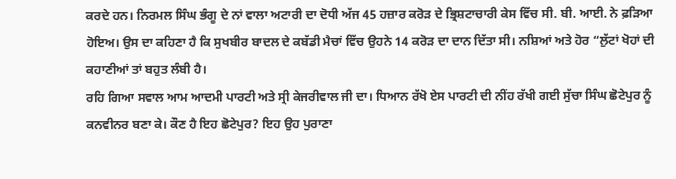ਕਰਦੇ ਹਨ। ਨਿਰਮਲ ਸਿੰਘ ਭੰਗੂ ਦੇ ਨਾਂ ਵਾਲਾ ਅਟਾਰੀ ਦਾ ਦੋਧੀ ਅੱਜ 45 ਹਜ਼ਾਰ ਕਰੋੜ ਦੇ ਭ੍ਰਿਸ਼ਟਾਚਾਰੀ ਕੇਸ ਵਿੱਚ ਸੀ. ਬੀ. ਆਈ. ਨੇ ਫ਼ੜਿਆ ਹੋਇਅ। ਉਸ ਦਾ ਕਹਿਣਾ ਹੈ ਕਿ ਸੁਖਬੀਰ ਬਾਦਲ ਦੇ ਕਬੱਡੀ ਮੈਚਾਂ ਵਿੱਚ ਉਹਨੇ 14 ਕਰੋੜ ਦਾ ਦਾਨ ਦਿੱਤਾ ਸੀ। ਨਸ਼ਿਆਂ ਅਤੇ ਹੋਰ “ਲੁੱਟਾਂ ਖੋਹਾਂ ਦੀ ਕਹਾਣੀਆਂ ਤਾਂ ਬਹੁਤ ਲੰਬੀ ਹੈ।
ਰਹਿ ਗਿਆ ਸਵਾਲ ਆਮ ਆਦਮੀ ਪਾਰਟੀ ਅਤੇ ਸ੍ਰੀ ਕੇਜਰੀਵਾਲ ਜੀ ਦਾ। ਧਿਆਨ ਰੱਖੋ ਏਸ ਪਾਰਟੀ ਦੀ ਨੀਂਹ ਰੱਖੀ ਗਈ ਸੁੱਚਾ ਸਿੰਘ ਛੋਟੇਪੁਰ ਨੂੰ ਕਨਵੀਨਰ ਬਣਾ ਕੇ। ਕੌਣ ਹੈ ਇਹ ਛੋਟੇਪੁਰ? ਇਹ ਉਹ ਪੁਰਾਣਾ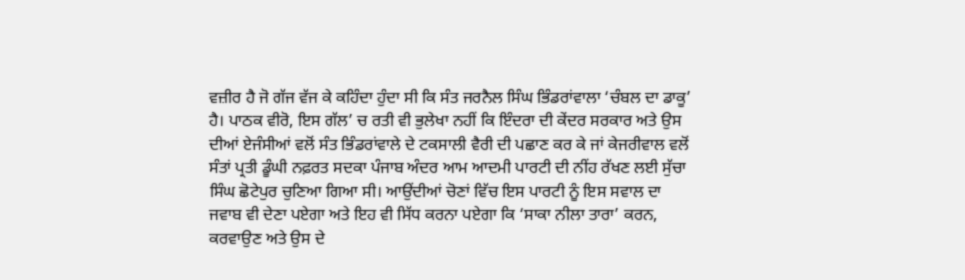ਵਜ਼ੀਰ ਹੈ ਜੋ ਗੱਜ ਵੱਜ ਕੇ ਕਹਿੰਦਾ ਹੁੰਦਾ ਸੀ ਕਿ ਸੰਤ ਜਰਨੈਲ ਸਿੰਘ ਭਿੰਡਰਾਂਵਾਲਾ ‘ਚੰਬਲ ਦਾ ਡਾਕੂ’ ਹੈ। ਪਾਠਕ ਵੀਰੋ, ਇਸ ਗੱਲ’ ਚ ਰਤੀ ਵੀ ਭੁਲੇਖਾ ਨਹੀਂ ਕਿ ਇੰਦਰਾ ਦੀ ਕੇਂਦਰ ਸਰਕਾਰ ਅਤੇ ਉਸ ਦੀਆਂ ਏਜੰਸੀਆਂ ਵਲੋਂ ਸੰਤ ਭਿੰਡਰਾਂਵਾਲੇ ਦੇ ਟਕਸਾਲੀ ਵੈਰੀ ਦੀ ਪਛਾਣ ਕਰ ਕੇ ਜਾਂ ਕੇਜਰੀਵਾਲ ਵਲੋਂ ਸੰਤਾਂ ਪ੍ਰਤੀ ਡੂੰਘੀ ਨਫ਼ਰਤ ਸਦਕਾ ਪੰਜਾਬ ਅੰਦਰ ਆਮ ਆਦਮੀ ਪਾਰਟੀ ਦੀ ਨੀਂਹ ਰੱਖਣ ਲਈ ਸੁੱਚਾ ਸਿੰਘ ਛੋਟੇਪੁਰ ਚੁਣਿਆ ਗਿਆ ਸੀ। ਆਉਂਦੀਆਂ ਚੋਣਾਂ ਵਿੱਚ ਇਸ ਪਾਰਟੀ ਨੂੰ ਇਸ ਸਵਾਲ ਦਾ ਜਵਾਬ ਵੀ ਦੇਣਾ ਪਏਗਾ ਅਤੇ ਇਹ ਵੀ ਸਿੱਧ ਕਰਨਾ ਪਏਗਾ ਕਿ ‘ਸਾਕਾ ਨੀਲਾ ਤਾਰਾ’ ਕਰਨ, ਕਰਵਾਉਣ ਅਤੇ ਉਸ ਦੇ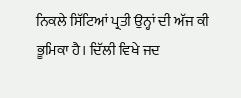ਨਿਕਲੇ ਸਿੱਟਿਆਂ ਪ੍ਰਤੀ ਉਨ੍ਹਾਂ ਦੀ ਅੱਜ ਕੀ ਭੂਮਿਕਾ ਹੈ। ਦਿੱਲੀ ਵਿਖੇ ਜਦ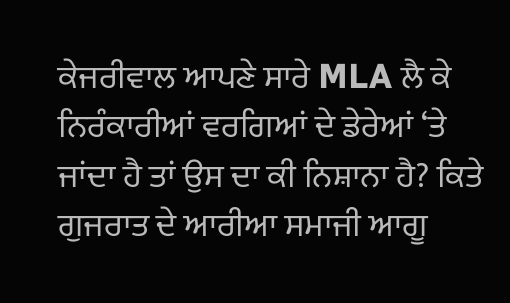ਕੇਜਰੀਵਾਲ ਆਪਣੇ ਸਾਰੇ MLA ਲੈ ਕੇ ਨਿਰੰਕਾਰੀਆਂ ਵਰਗਿਆਂ ਦੇ ਡੇਰੇਆਂ ‘ਤੇ ਜਾਂਦਾ ਹੈ ਤਾਂ ਉਸ ਦਾ ਕੀ ਨਿਸ਼ਾਨਾ ਹੈ? ਕਿਤੇ ਗੁਜਰਾਤ ਦੇ ਆਰੀਆ ਸਮਾਜੀ ਆਗੂ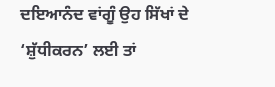ਦਇਆਨੰਦ ਵਾਂਗੂੰ ਉਹ ਸਿੱਖਾਂ ਦੇ ‘ਸ਼ੁੱਧੀਕਰਨ’ ਲਈ ਤਾਂ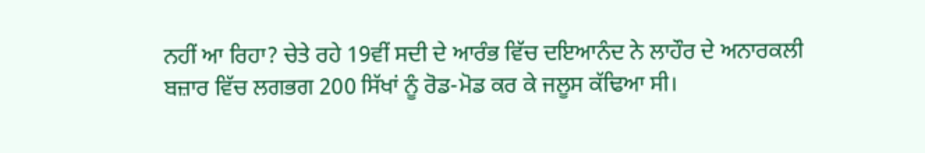ਨਹੀਂ ਆ ਰਿਹਾ? ਚੇਤੇ ਰਹੇ 19ਵੀਂ ਸਦੀ ਦੇ ਆਰੰਭ ਵਿੱਚ ਦਇਆਨੰਦ ਨੇ ਲਾਹੌਰ ਦੇ ਅਨਾਰਕਲੀ ਬਜ਼ਾਰ ਵਿੱਚ ਲਗਭਗ 200 ਸਿੱਖਾਂ ਨੂੰ ਰੋਡ-ਮੋਡ ਕਰ ਕੇ ਜਲੂਸ ਕੱਢਿਆ ਸੀ।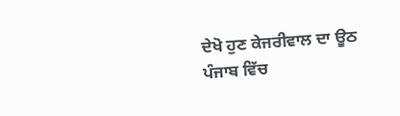ਦੇਖੋ ਹੁਣ ਕੇਜਰੀਵਾਲ ਦਾ ਊਠ ਪੰਜਾਬ ਵਿੱਚ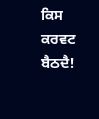ਕਿਸ ਕਰਵਟ ਬੈਠਦੈ!